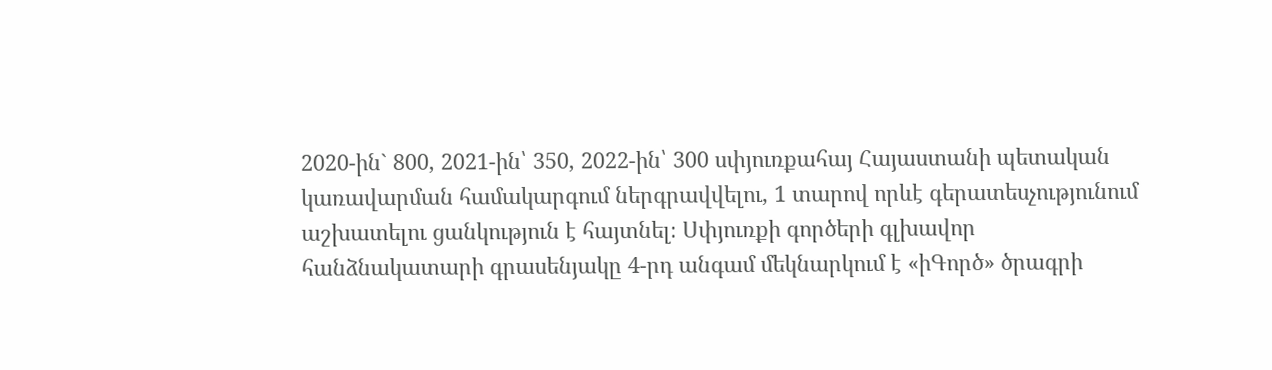2020-ին` 800, 2021-ին՝ 350, 2022-ին՝ 300 սփյուռքահայ Հայաստանի պետական կառավարման համակարգում ներգրավվելու, 1 տարով որևէ գերատեսչությունում աշխատելու ցանկություն է հայտնել։ Սփյուռքի գործերի գլխավոր հանձնակատարի գրասենյակը 4-րդ անգամ մեկնարկում է «իԳործ» ծրագրի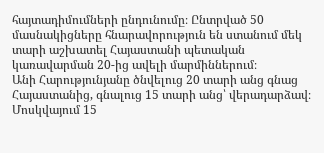հայտադիմումների ընդունումը։ Ընտրված 50 մասնակիցները հնարավորություն են ստանում մեկ տարի աշխատել Հայաստանի պետական կառավարման 20-ից ավելի մարմիններում։
Անի Հարությունյանը ծնվելուց 20 տարի անց գնաց Հայաստանից, գնալուց 15 տարի անց՝ վերադարձավ։ Մոսկվայում 15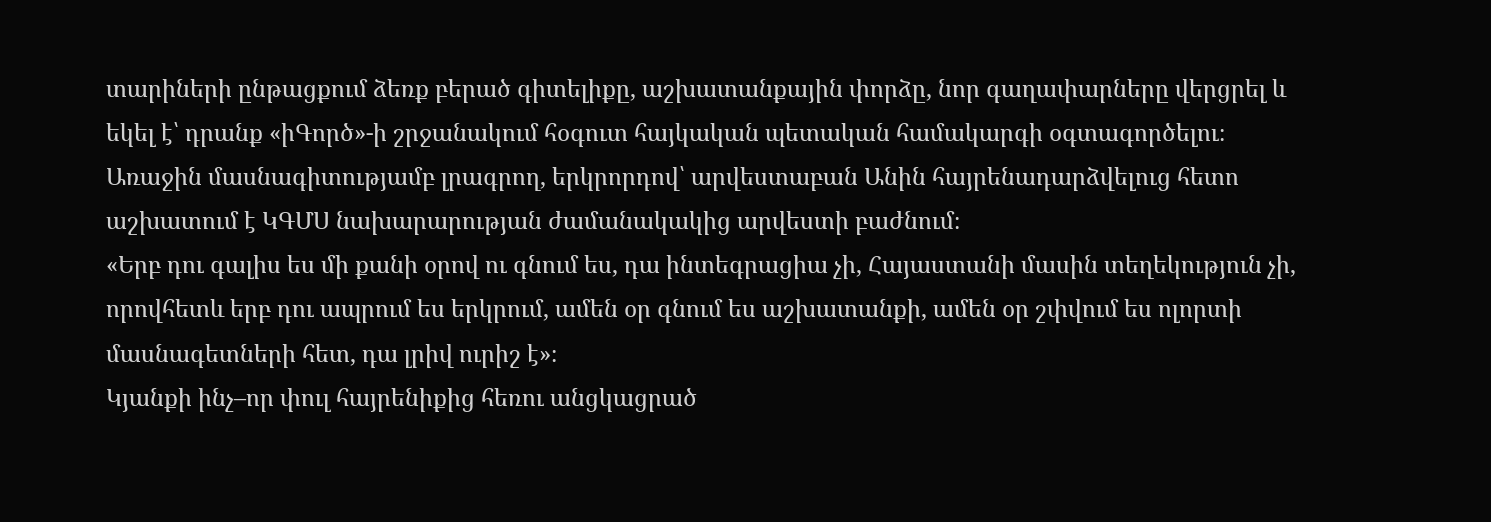տարիների ընթացքում ձեռք բերած գիտելիքը, աշխատանքային փորձը, նոր գաղափարները վերցրել և եկել է՝ դրանք «իԳործ»-ի շրջանակում հօգուտ հայկական պետական համակարգի օգտագործելու։ Առաջին մասնագիտությամբ լրագրող, երկրորդով՝ արվեստաբան Անին հայրենադարձվելուց հետո աշխատում է ԿԳՄՍ նախարարության ժամանակակից արվեստի բաժնում։
«Երբ դու գալիս ես մի քանի օրով ու գնում ես, դա ինտեգրացիա չի, Հայաստանի մասին տեղեկություն չի, որովհետև երբ դու ապրում ես երկրում, ամեն օր գնում ես աշխատանքի, ամեն օր շփվում ես ոլորտի մասնագետների հետ, դա լրիվ ուրիշ է»։
Կյանքի ինչ–որ փուլ հայրենիքից հեռու անցկացրած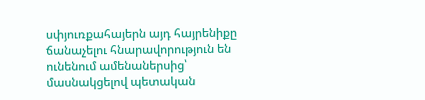սփյուռքահայերն այդ հայրենիքը ճանաչելու հնարավորություն են ունենում ամենաներսից՝ մասնակցելով պետական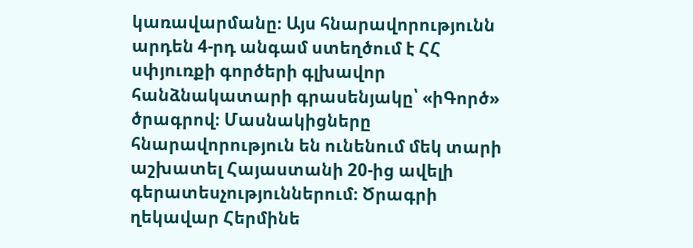կառավարմանը։ Այս հնարավորությունն արդեն 4-րդ անգամ ստեղծում է ՀՀ սփյուռքի գործերի գլխավոր հանձնակատարի գրասենյակը՝ «իԳործ» ծրագրով։ Մասնակիցները հնարավորություն են ունենում մեկ տարի աշխատել Հայաստանի 20-ից ավելի գերատեսչություններում։ Ծրագրի ղեկավար Հերմինե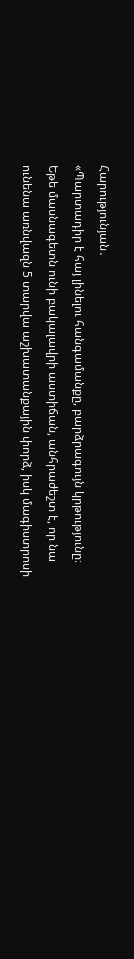Հարությունյան․
«Պարտադիր է հայ լինելու հանգամանքը, բարձրագույն կրթությունը։ Եթե մասնագետն ունի բակալավրի աստիճան, անհրաժեշտ է, որ նա ունենա առնվազն 5 տարվա աշխատանքային փորձ, իսկ մագիստրոսի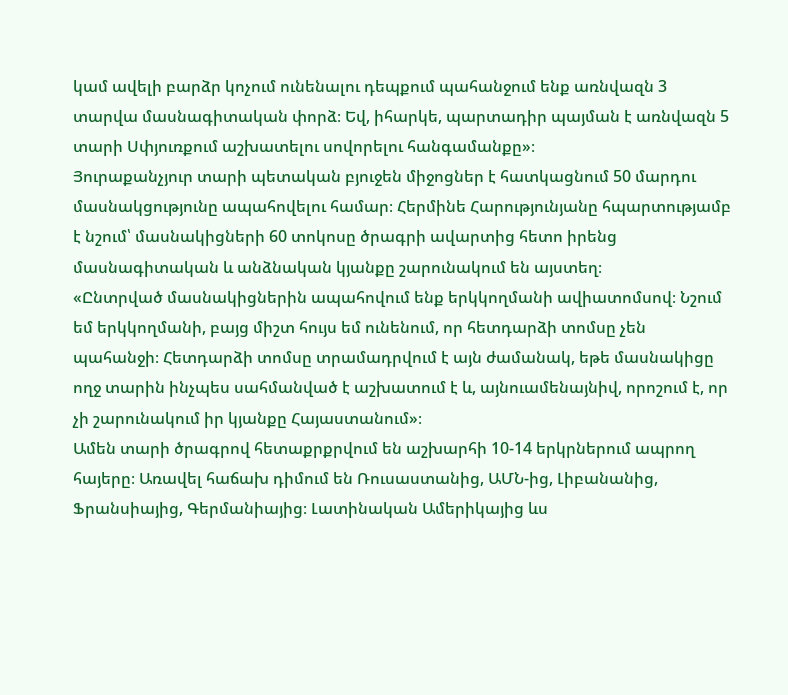կամ ավելի բարձր կոչում ունենալու դեպքում պահանջում ենք առնվազն 3 տարվա մասնագիտական փորձ։ Եվ, իհարկե, պարտադիր պայման է առնվազն 5 տարի Սփյուռքում աշխատելու սովորելու հանգամանքը»։
Յուրաքանչյուր տարի պետական բյուջեն միջոցներ է հատկացնում 50 մարդու մասնակցությունը ապահովելու համար։ Հերմինե Հարությունյանը հպարտությամբ է նշում՝ մասնակիցների 60 տոկոսը ծրագրի ավարտից հետո իրենց մասնագիտական և անձնական կյանքը շարունակում են այստեղ։
«Ընտրված մասնակիցներին ապահովում ենք երկկողմանի ավիատոմսով։ Նշում եմ երկկողմանի, բայց միշտ հույս եմ ունենում, որ հետդարձի տոմսը չեն պահանջի։ Հետդարձի տոմսը տրամադրվում է այն ժամանակ, եթե մասնակիցը ողջ տարին ինչպես սահմանված է աշխատում է և, այնուամենայնիվ, որոշում է, որ չի շարունակում իր կյանքը Հայաստանում»։
Ամեն տարի ծրագրով հետաքրքրվում են աշխարհի 10-14 երկրներում ապրող հայերը։ Առավել հաճախ դիմում են Ռուսաստանից, ԱՄՆ-ից, Լիբանանից, Ֆրանսիայից, Գերմանիայից։ Լատինական Ամերիկայից ևս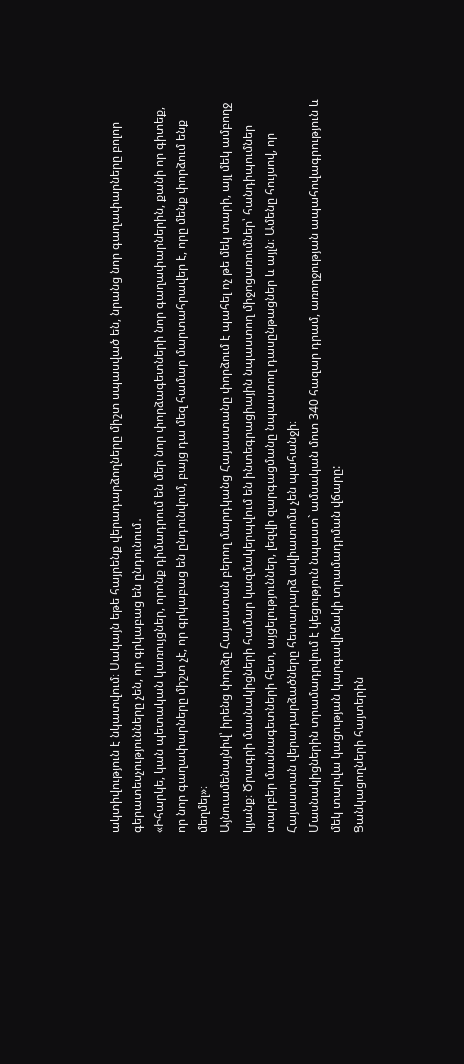ակտիվություն է նկատվում։ Սակայն եթե հայրենք վերադարձողները միշտ սպասված են, նրանց նոր գաղափարները բոլոր գերատեսչությունները չեն, որ գրկաբաց են ընդունում․
«Իհարկե, կան պետական կառույցներ, որոնք դիմադրում են մեր նոր փորձագետների նոր գաղափարներին, քանի որ գիտեք, որ նոր գաղափարները միշտ չէ, որ գրկաբաց են ընդունվում, բայց դա մեզ համար մարտահրավեր է, որը մենք փորձում ենք մեղմել»։
Այնուամենայնիվ՝ իրենց փորձը Հայաստան բերող մարդկանց Հայաստանը փորձում է պահել ոչ թե մեկ տարի, այլ մեկ ամբողջ կյանք։ Ծրագրի մասնակիցների համար կազմակերպվում են ինտեգրացիային նպաստող միջոցառումներ՝ հանդիպումներ տարբեր մասնագետների հետ, այցելություններ, լեզվի զարգացմանը նպաստող դասընթացներ և այլն։ Ամենը հույսով, որ Հայաստան վերադարձածները հետադարձ ավիատոմս չեն պահանջի։
Մասնակիցներին տրամադրվում է կեցություն նպաստ` ամսական մոտ 340 հազար դրամ, առողջության ապահովագրություն և մեկ տարվա կացության կարգավիճակի տրամադրման վճարը:
Ցանկացողների հայտերին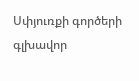Սփյուռքի գործերի գլխավոր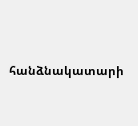հանձնակատարի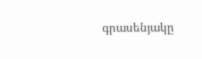գրասենյակը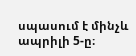սպասում է մինչև ապրիլի 5-ը։